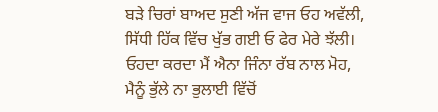ਬੜੇ ਚਿਰਾਂ ਬਾਅਦ ਸੁਣੀ ਅੱਜ ਵਾਜ ਓਹ ਅਵੱਲੀ,
ਸਿੱਧੀ ਹਿੱਕ ਵਿੱਚ ਖੁੱਭ ਗਈ ਓ ਫੇਰ ਮੇਰੇ ਝੱਲੀ।
ਓਹਦਾ ਕਰਦਾ ਮੈਂ ਐਨਾ ਜਿੰਨਾ ਰੱਬ ਨਾਲ ਮੋਹ,
ਮੈਨੂੰ ਭੁੱਲੇ ਨਾ ਭੁਲਾਈ ਵਿੱਚੋਂ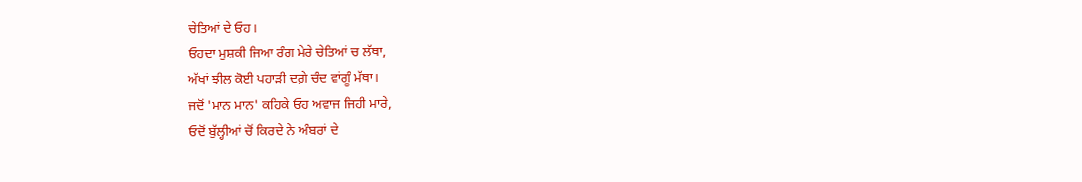ਚੇਤਿਆਂ ਦੇ ਓਹ।
ਓਹਦਾ ਮੁਸ਼ਕੀ ਜਿਆ ਰੰਗ ਮੇਰੇ ਚੇਤਿਆਂ ਚ ਲੱਥਾ,
ਅੱਖਾਂ ਝੀਲ ਕੋਈ ਪਹਾੜੀ ਦਗ਼ੇ ਚੰਦ ਵਾਂਗੂੰ ਮੱਥਾ।
ਜਦੋਂ 'ਮਾਨ ਮਾਨ' ਕਹਿਕੇ ਓਹ ਅਵਾਜ ਜਿਹੀ ਮਾਰੇ,
ਓਦੋਂ ਬੁੱਲ੍ਹੀਆਂ ਚੋਂ ਕਿਰਦੇ ਨੇ ਅੰਬਰਾਂ ਦੇ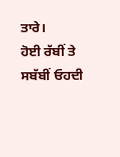ਤਾਰੇ।
ਹੋਈ ਰੱਬੀਂ ਤੇ ਸਬੱਬੀਂ ਓਹਦੀ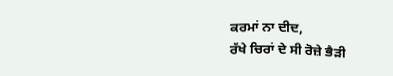ਕਰਮਾਂ ਨਾ ਦੀਦ,
ਰੱਖੇ ਚਿਰਾਂ ਦੇ ਸੀ ਰੋਜ਼ੇ ਭੈੜੀ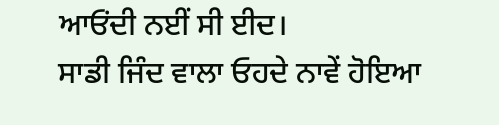ਆਓਂਦੀ ਨਈਂ ਸੀ ਈਦ।
ਸਾਡੀ ਜਿੰਦ ਵਾਲਾ ਓਹਦੇ ਨਾਵੇਂ ਹੋਇਆ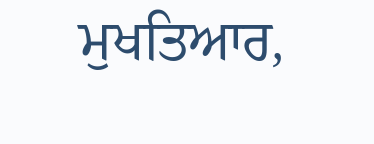ਮੁਖਤਿਆਰ,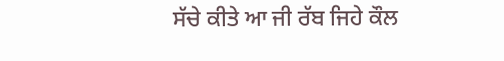ਸੱਚੇ ਕੀਤੇ ਆ ਜੀ ਰੱਬ ਜਿਹੇ ਕੌਲ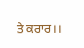ਤੇ ਕਰਾਰ।।